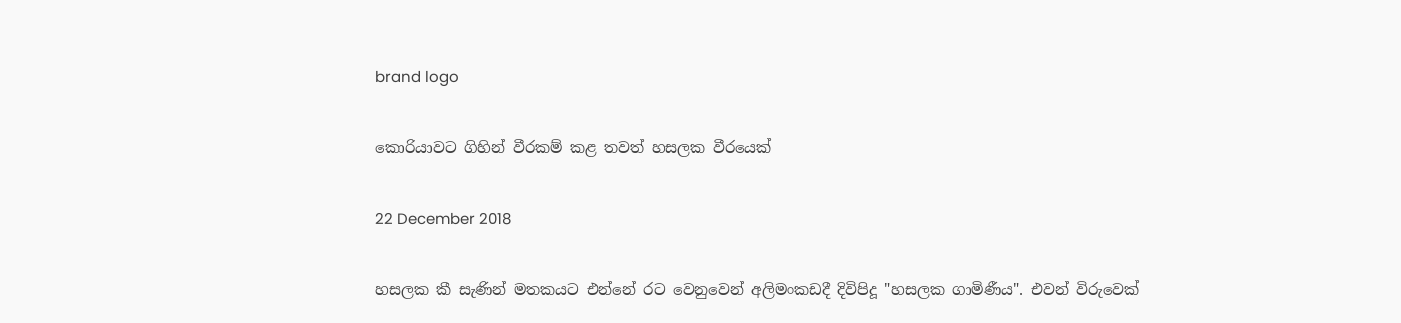brand logo

කොරියාවට ගිහින් වීරකම් කළ තවත් හසලක වීරයෙක්

22 December 2018

හසලක කී සැණින් මතකයට එන්නේ රට වෙනුවෙන් අලිමංකඩදී දිවිපිදූ "හසලක ගාමිණීය". එවන් විරුවෙක්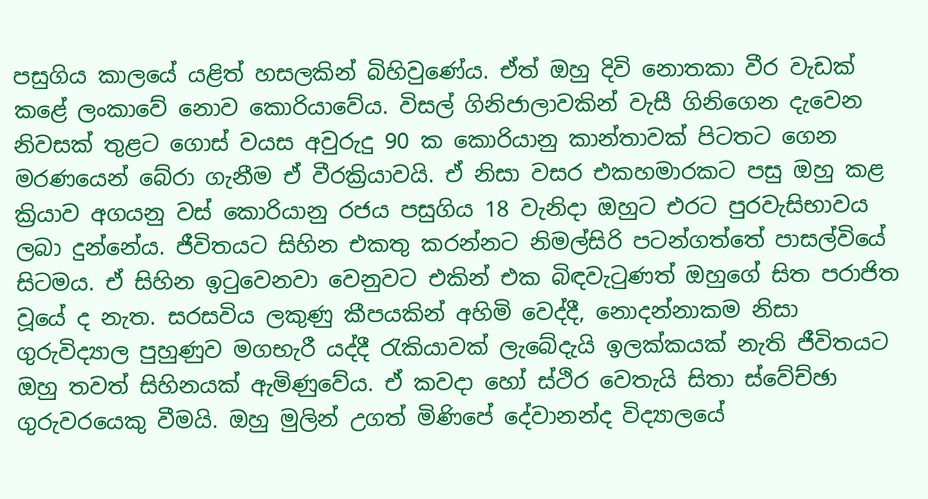පසුගිය කාලයේ යළිත් හසලකින් බිහිවුණේය. ඒත් ඔහු දිවි නොතකා වීර වැඩක් කළේ ලංකාවේ නොව කොරියාවේය. විසල් ගිනිජාලාවකින් වැසී ගිනිගෙන දැවෙන නිවසක් තුළට ගොස් වයස අවුරුදු 90 ක කොරියානු කාන්තාවක් පිටතට ගෙන මරණයෙන් බේරා ගැනීම ඒ වීරක්‍රියාවයි. ඒ නිසා වසර එකහමාරකට පසු ඔහු කළ ක්‍රියාව අගයනු වස් කොරියානු රජය පසුගිය 18 වැනිදා ඔහුට එරට පුරවැසිභාවය ලබා දුන්නේය. ජීවිතයට සිහින එකතු කරන්නට නිමල්සිරි පටන්ගත්තේ පාසල්වියේ සිටමය. ඒ සිහින ඉටුවෙනවා වෙනුවට එකින් එක බිඳවැටුණත් ඔහුගේ සිත පරාජිත වූයේ ද නැත. සරසවිය ලකුණු කීපයකින් අහිමි වෙද්දී, නොදන්නාකම නිසා ගුරුවිද්‍යාල පුහුණුව මගභැරී යද්දී රැකියාවක් ලැබේදැයි ඉලක්කයක් නැති ජීවිතයට ඔහු තවත් සිහිනයක් ඇමිණුවේය. ඒ කවදා හෝ ස්ථිර වෙතැයි සිතා ස්වේච්ඡා ගුරුවරයෙකු වීමයි. ඔහු මුලින් උගත් මිණිපේ දේවානන්ද විද්‍යාලයේ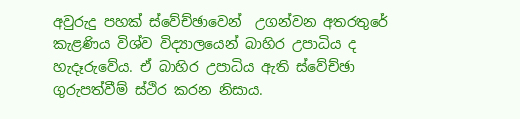අවුරුදු පහක් ස්වේච්ඡාවෙන්  උගන්වන අතරතුරේ කැළණිය විශ්ව විද්‍යාලයෙන් බාහිර උපාධිය ද හැදෑරුවේය. ඒ බාහිර උපාධිය ඇති ස්වේච්ඡා ගුරුපත්වීම් ස්ථිර කරන නිසාය.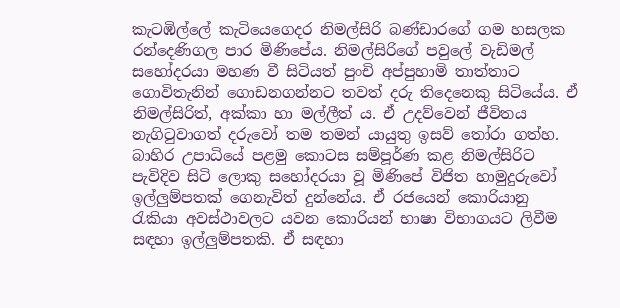කැටඹිල්ලේ කැටියෙගෙදර නිමල්සිරි බණ්ඩාරගේ ගම හසලක රන්දෙණිගල පාර මිණිපේය. නිමල්සිරිගේ පවුලේ වැඩිමල් සහෝදරයා මහණ වී සිටියත් පුංචි අප්පුහාමි තාත්තාට ගොවිතැනින් ගොඩනගන්නට තවත් දරු තිදෙනෙකු සිටියේය. ඒ නිමල්සිරිත්, අක්කා හා මල්ලීත් ය. ඒ උදව්වෙන් ජීවිතය නැගිටුවාගත් දරුවෝ තම තමන් යායුතු ඉසව් තෝරා ගත්හ. බාහිර උපාධියේ පළමු කොටස සම්පූර්ණ කළ නිමල්සිරිට පැවිදිව සිටි ලොකු සහෝදරයා වූ මිණිපේ විජිත හාමුදුරුවෝ ඉල්ලුම්පතක් ගෙනැවිත් දුන්නේය. ඒ රජයෙන් කොරියානු රැකියා අවස්ථාවලට යවන කොරියන් භාෂා විභාගයට ලිවීම සඳහා ඉල්ලුම්පතකි. ඒ සඳහා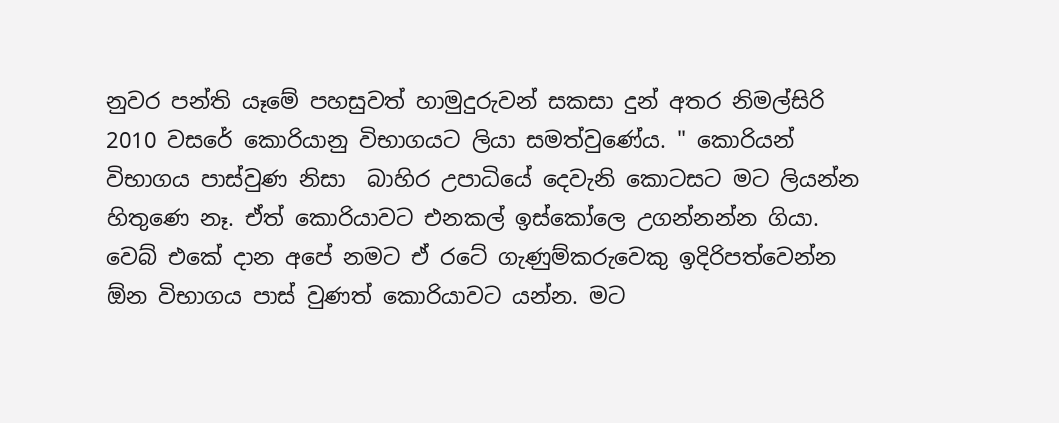නුවර පන්ති යෑමේ පහසුවත් හාමුදුරුවන් සකසා දුන් අතර නිමල්සිරි 2010 වසරේ කොරියානු විභාගයට ලියා සමත්වුණේය. " කොරියන් විභාගය පාස්වුණ නිසා  බාහිර උපාධියේ දෙවැනි කොටසට මට ලියන්න හිතුණෙ නෑ. ඒත් කොරියාවට එනකල් ඉස්කෝලෙ උගන්නන්න ගියා. වෙබ් එකේ දාන අපේ නමට ඒ රටේ ගැණුම්කරුවෙකු ඉදිරිපත්වෙන්න ඕන විභාගය පාස් වුණත් කොරියාවට යන්න. මට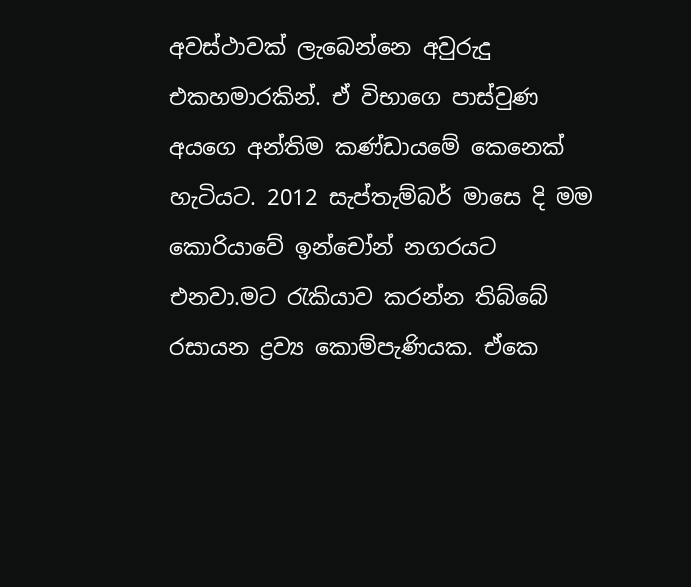අවස්ථාවක් ලැබෙන්නෙ අවුරුදු එකහමාරකින්. ඒ විභාගෙ පාස්වුණ අයගෙ අන්තිම කණ්ඩායමේ කෙනෙක් හැටියට. 2012 සැප්තැම්බර් මාසෙ දි මම කොරියාවේ ඉන්චෝන් නගරයට එනවා.මට රැකියාව කරන්න තිබ්බේ රසායන ද්‍රව්‍ය කොම්පැණියක. ඒකෙ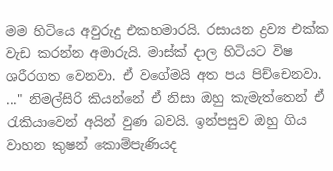මම හිටියෙ අවුරුදු එකහමාරයි. රසායන ද්‍රව්‍ය එක්ක වැඩ කරන්න අමාරුයි. මාස්ක් දාල හිටියට විෂ ශරීරගත වෙනවා. ඒ වගේමයි අත පය පිච්චෙනවා. ..." නිමල්සිරි කියන්නේ ඒ නිසා ඔහු කැමැත්තෙන් ඒ රැකියාවෙන් අයින් වුණ බවයි. ඉන්පසුව ඔහු ගිය වාහන කුෂන් කොම්පැණියද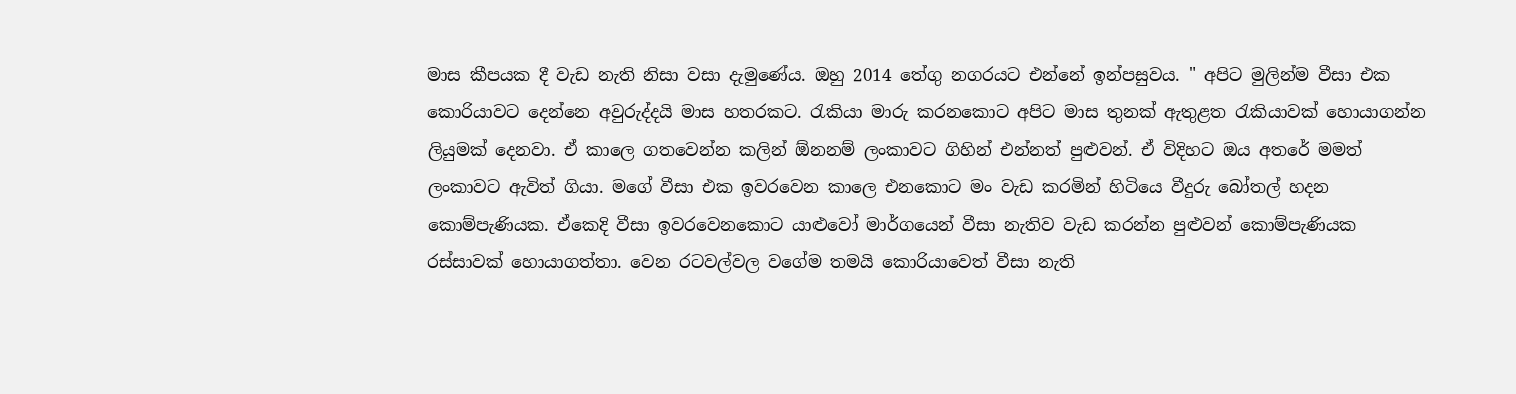මාස කීපයක දී වැඩ නැති නිසා වසා දැමුණේය. ඔහු 2014 තේගු නගරයට එන්නේ ඉන්පසුවය. " අපිට මුලින්ම වීසා එක කොරියාවට දෙන්නෙ අවුරුද්දයි මාස හතරකට. රැකියා මාරු කරනකොට අපිට මාස තුනක් ඇතුළත රැකියාවක් හොයාගන්න ලියුමක් දෙනවා. ඒ කාලෙ ගතවෙන්න කලින් ඕනනම් ලංකාවට ගිහින් එන්නත් පුළුවන්. ඒ විදිහට ඔය අතරේ මමත් ලංකාවට ඇවිත් ගියා. මගේ වීසා එක ඉවරවෙන කාලෙ එනකොට මං වැඩ කරමින් හිටියෙ වීදුරු බෝතල් හදන කොම්පැණියක. ඒකෙදි වීසා ඉවරවෙනකොට යාළුවෝ මාර්ගයෙන් වීසා නැතිව වැඩ කරන්න පුළුවන් කොම්පැණියක රස්සාවක් හොයාගත්තා. වෙන රටවල්වල වගේම තමයි කොරියාවෙත් වීසා නැති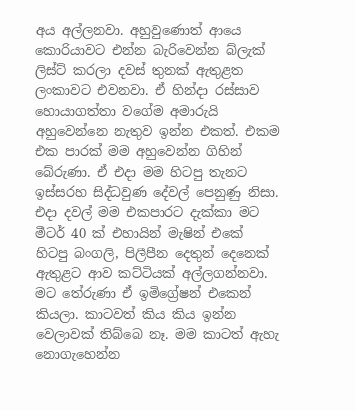අය අල්ලනවා. අහුවුණොත් ආයෙ කොරියාවට එන්න බැරිවෙන්න බ්ලැක් ලිස්ට් කරලා දවස් තුනක් ඇතුළත ලංකාවට එවනවා. ඒ හින්දා රස්සාව හොයාගත්තා වගේම අමාරුයි අහුවෙන්නෙ නැතුව ඉන්න එකත්. එකම එක පාරක් මම අහුවෙන්න ගිහින් බේරුණා. ඒ එදා මම හිටපු තැනට ඉස්සරහ සිද්ධවුණ දේවල් පෙනුණු නිසා. එදා දවල් මම එකපාරට දැක්කා මට මීටර් 40 ක් එහායින් මැෂින් එකේ හිටපු බංගලි, පිලීපීන දෙතුන් දෙනෙක් ඇතුළට ආව කට්ටියක් අල්ලගන්නවා. මට තේරුණා ඒ ඉමිග්‍රේෂන් එකෙන් කියලා. කාටවත් කිය කිය ඉන්න වෙලාවක් තිබ්බෙ නෑ. මම කාටත් ඇහැ නොගැහෙන්න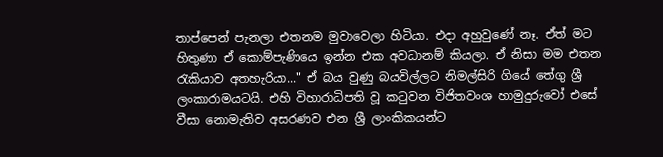තාප්පෙන් පැනලා එතනම මුවාවෙලා හිටියා. එදා අහුවුණේ නෑ. ඒත් මට හිතුණා ඒ කොම්පැණියෙ ඉන්න එක අවධානම් කියලා. ඒ නිසා මම එතන රැකියාව අතහැරියා..." ඒ බය වුණු බයවිල්ලට නිමල්සිරි ගියේ තේගු ශ්‍රී ලංකාරාමයටයි. එහි විහාරාධිපති වූ කටුවන විජිතවංශ හාමුදුරුවෝ එසේ වීසා නොමැතිව අසරණව එන ශ්‍රී ලාංකිකයන්ට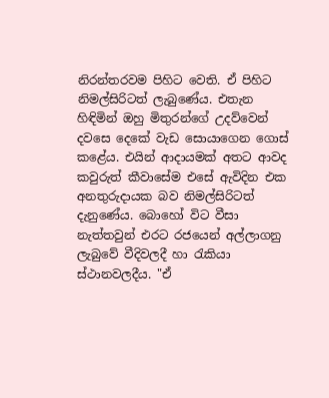නිරන්තරවම පිහිට වෙති. ඒ පිහිට නිමල්සිරිටත් ලැබුණේය. එතැන  හිඳිමින් ඔහු මිතුරන්ගේ උදව්වෙන් දවසෙ දෙකේ වැඩ සොයාගෙන ගොස් කළේය. එයින් ආදායමක් අතට ආවද කවුරුත් කීවාසේම එසේ ඇවිදින එක අනතුරුදායක බව නිමල්සිරිටත් දැනුණේය. බොහෝ විට වීසා නැත්තවුන් එරට රජයෙන් අල්ලාගනු ලැබුවේ වීදිවලදී හා රැකියා ස්ථානවලදීය. "ඒ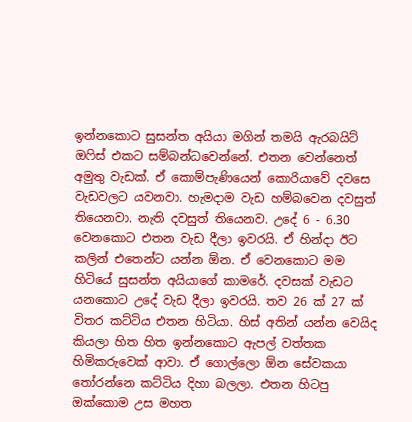ඉන්නකොට සුසන්ත අයියා මගින් තමයි ඇරබයිට් ඔෆිස් එකට සම්බන්ධවෙන්නේ. එතන වෙන්නෙත් අමුතු වැඩක්. ඒ කොම්පැණියෙන් කොරියාවේ දවසෙ වැඩවලට යවනවා. හැමදාම වැඩ හම්බවෙන දවසුත් තියෙනවා. නැති දවසුත් තියෙනව. උදේ 6 - 6.30 වෙනකොට එතන වැඩ දීලා ඉවරයි. ඒ හින්දා ඊට කලින් එතෙන්ට යන්න ඕන. ඒ වෙනකොට මම හිටියේ සුසන්ත අයියාගේ කාමරේ. දවසක් වැඩට යනකොට උදේ වැඩ දීලා ඉවරයි. තව 26 ක් 27 ක් විතර කට්ටිය එතන හිටියා. හිස් අතින් යන්න වෙයිද කියලා හිත හිත ඉන්නකොට ඇපල් වත්තක හිමිකරුවෙක් ආවා. ඒ ගොල්ලො ඕන සේවකයා තෝරන්නෙ කට්ටිය දිහා බලලා. එතන හිටපු ඔක්කොම උස මහත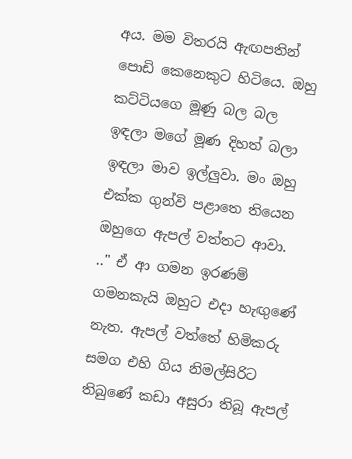අය. මම විතරයි ඇඟපතින් පොඩි කෙනෙකුට හිටියෙ. ඔහු කට්ටියගෙ මූණු බල බල ඉඳලා මගේ මූණ දිහත් බලා ඉඳලා මාව ඉල්ලුවා. මං ඔහු එක්ක ගුන්වි පළාතෙ තියෙන ඔහුගෙ ඇපල් වත්තට ආවා. .." ඒ ආ ගමන ඉරණම් ගමනකැයි ඔහුට එදා හැඟුණේ නැත. ඇපල් වත්තේ හිමිකරු සමග එහි ගිය නිමල්සිරිට තිබුණේ කඩා අසුරා තිබූ ඇපල්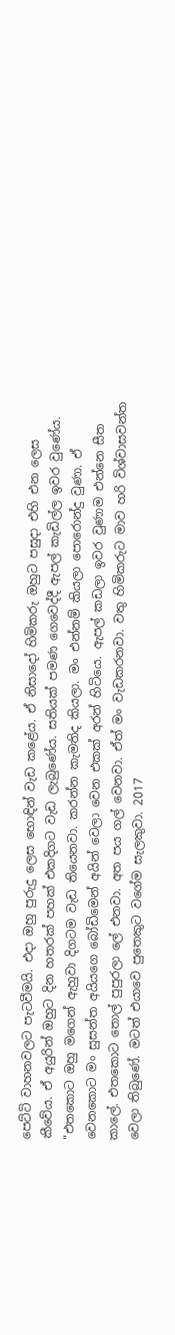පෙට්ටි වාහනවලට පැටවීමයි. එදා ඔහු පුරුදු ලෙස භොඳින් වැඩ කළේය. ඒ නිසාදෝ හිමිකරු ඔහුට පසුදා එහි එන ලෙස කීවේය. ඒ අයුරින් ඔහුට දින හතරක් පහක් එකදිගට වැඩ ලැබුණේය. සතියක් පමණ ගෙවෙද්දී ඇපල් කැඩිල්ල ඉවර වුණේය. "එතකොට ඔහු මගෙන් ඇහුවා දිගටම වැඩ තියෙනවා. කරන්න කැමතිද කියලා. මං එන්නම් කියලා පොරොන්දු වුණා. ඒ වෙනකොට මං සුසන්ත අයියගෙ බෝඩිමෙන් අයින් වෙලා වෙන එකක් අරන් හිටියෙ. ඇපල් කඩලා ඉවර වුණාම එන්නෙ සීත කාලේ. එතකොට තොල් පුපුරලා ලේ එනවා. අත පය ගල් වෙනවා. ඒත් මං වැඩකරනවා. වතු හිමිකරුට මාව හරි විශ්වාසවන්ත වෙලා තිබුණේ. මටත් එයාවෙ පුතෙකුට වගේම සැලකුවා. 2017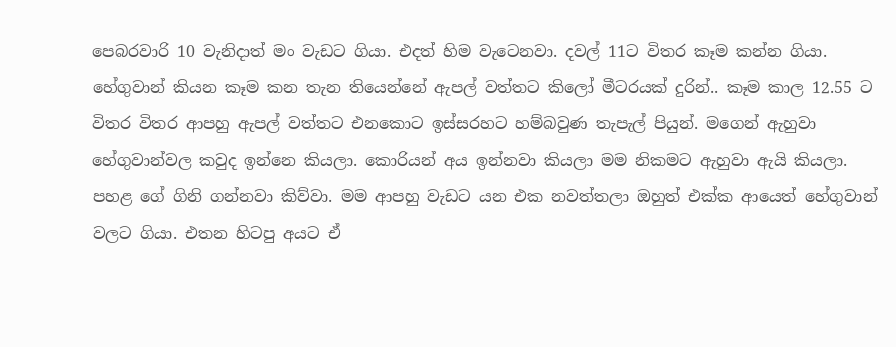පෙබරවාරි 10 වැනිදාත් මං වැඩට ගියා. එදත් හිම වැටෙනවා. දවල් 11ට විතර කෑම කන්න ගියා. හේගුවාන් කියන කෑම කන තැන තියෙන්නේ ඇපල් වත්තට කිලෝ මීටරයක් දුරින්.. කෑම කාල 12.55 ට විතර විතර ආපහු ඇපල් වත්තට එනකොට ඉස්සරහට හම්බවුණ තැපැල් පියුන්. මගෙන් ඇහුවා හේගුවාන්වල කවුද ඉන්නෙ කියලා. කොරියන් අය ඉන්නවා කියලා මම නිකමට ඇහුවා ඇයි කියලා. පහළ ගේ ගිනි ගන්නවා කිව්වා. මම ආපහු වැඩට යන එක නවත්තලා ඔහුත් එක්ක ආයෙත් හේගුවාන් වලට ගියා. එතන හිටපු අයට ඒ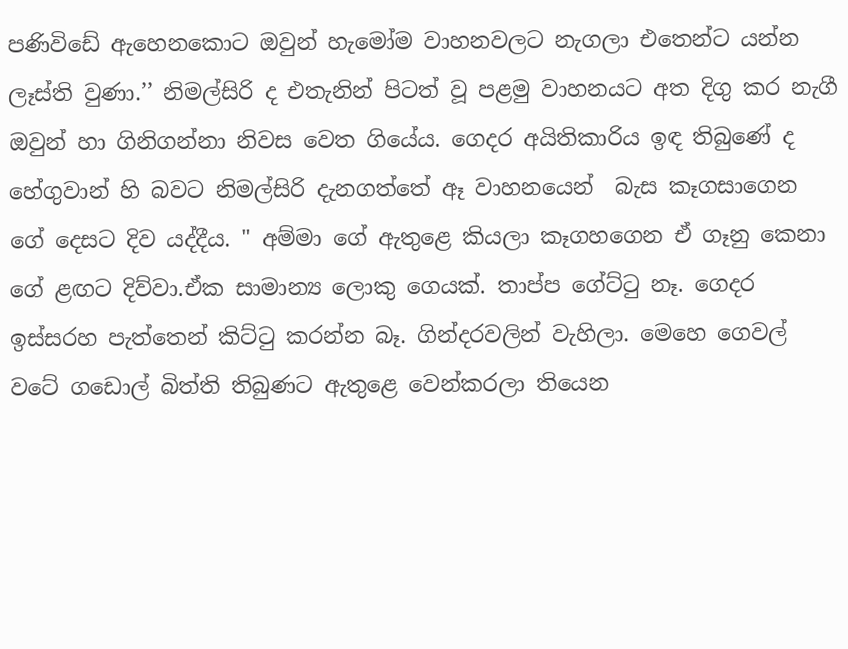පණිවිඩේ ඇහෙනකොට ඔවුන් හැමෝම වාහනවලට නැගලා එතෙන්ට යන්න ලෑස්ති වුණා.’’ නිමල්සිරි ද එතැනින් පිටත් වූ පළමු වාහනයට අත දිගු කර නැගී ඔවුන් හා ගිනිගන්නා නිවස වෙත ගියේය. ගෙදර අයිතිකාරිය ඉඳ තිබුණේ ද හේගුවාන් හි බවට නිමල්සිරි දැනගත්තේ ඈ වාහනයෙන්  බැස කෑගසාගෙන ගේ දෙසට දිව යද්දීය. " අම්මා ගේ ඇතුළෙ කියලා කෑගහගෙන ඒ ගෑනු කෙනා ගේ ළඟට දිව්වා.ඒක සාමාන්‍ය ලොකු ගෙයක්. තාප්ප ගේට්ටු නෑ. ගෙදර ඉස්සරහ පැත්තෙන් කිට්ටු කරන්න බෑ. ගින්දරවලින් වැහිලා. මෙහෙ ගෙවල් වටේ ගඩොල් බිත්ති තිබුණට ඇතුළෙ වෙන්කරලා තියෙන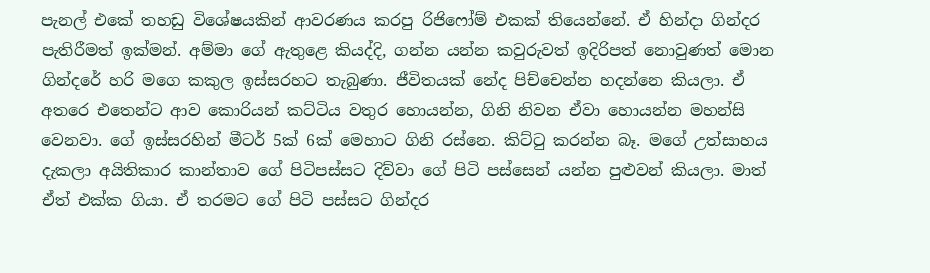පැනල් එකේ තහඩු විශේෂයකින් ආවරණය කරපු රිජිෆෝම් එකක් තියෙන්නේ. ඒ හින්දා ගින්දර පැතිරීමත් ඉක්මන්. අම්මා ගේ ඇතුළෙ කියද්දි, ගන්න යන්න කවුරුවත් ඉදිරිපත් නොවුණත් මොන ගින්දරේ හරි මගෙ කකුල ඉස්සරහට තැබුණා. ජීවිතයක් නේද පිච්චෙන්න හදන්නෙ කියලා. ඒ අතරෙ එතෙන්ට ආව කොරියන් කට්ටිය වතුර හොයන්න, ගිනි නිවන ඒවා හොයන්න මහන්සි වෙනවා. ගේ ඉස්සරහින් මීටර් 5ක් 6ක් මෙහාට ගිනි රස්නෙ. කිට්ටු කරන්න බෑ. මගේ උත්සාහය දැකලා අයිතිකාර කාන්තාව ගේ පිටිපස්සට දිව්වා ගේ පිටි පස්සෙන් යන්න පුළුවන් කියලා. මාත් ඒත් එක්ක ගියා. ඒ තරමට ගේ පිටි පස්සට ගින්දර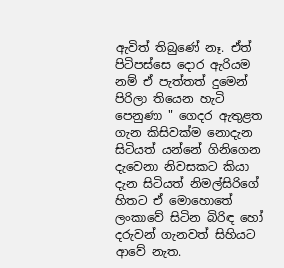ඇවිත් තිබුණේ නෑ. ඒත් පිටිපස්සෙ දොර ඇරියම නම් ඒ පැත්තත් දුමෙන් පිරිලා තියෙන හැටි පෙනුණා " ගෙදර ඇතුළත ගැන කිසිවක්ම නොදැන සිටියත් යන්නේ ගිනිගෙන දැවෙනා නිවසකට කියා දැන සිටියත් නිමල්සිරිගේ හිතට ඒ මොහොතේ ලංකාවේ සිටින බිරිඳ හෝ දරුවන් ගැනවත් සිහියට ආවේ නැත.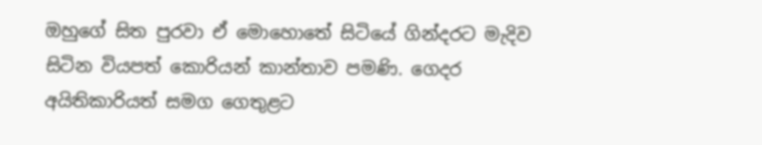ඔහුගේ සිත පුරවා ඒ මොහොතේ සිටියේ ගින්දරට මැදිව සිටින වියපත් කොරියන් කාන්තාව පමණි. ගෙදර අයිතිකාරියත් සමග ගෙතුළට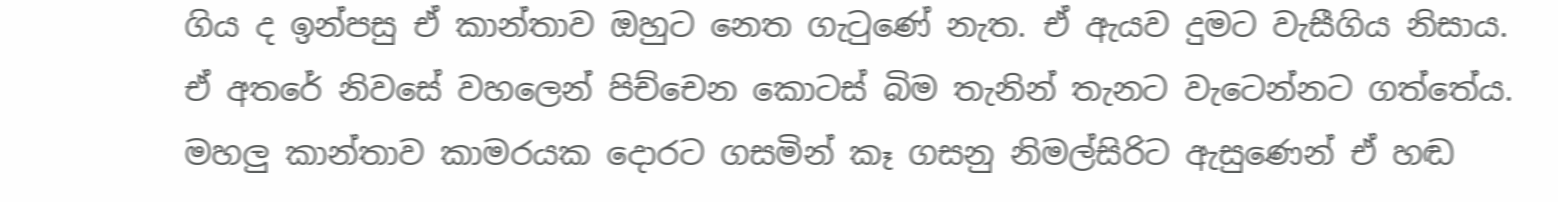ගිය ද ඉන්පසු ඒ කාන්තාව ඔහුට නෙත ගැටුණේ නැත. ඒ ඇයව දුමට වැසීගිය නිසාය. ඒ අතරේ නිවසේ වහලෙන් පිච්චෙන කොටස් බිම තැනින් තැනට වැටෙන්නට ගත්තේය. මහලු කාන්තාව කාමරයක දොරට ගසමින් කෑ ගසනු නිමල්සිරිට ඇසුණෙන් ඒ හඬ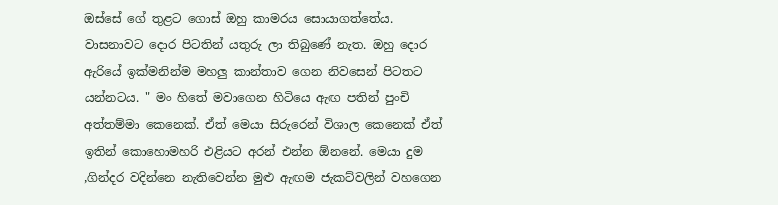ඔස්සේ ගේ තුළට ගොස් ඔහු කාමරය සොයාගත්තේය. වාසනාවට දොර පිටතින් යතුරු ලා තිබුණේ නැත. ඔහු දොර ඇරියේ ඉක්මනින්ම මහලු කාන්තාව ගෙන නිවසෙන් පිටතට යන්නටය. " මං හිතේ මවාගෙන හිටියෙ ඇඟ පතින් පුංචි අත්තම්මා කෙනෙක්. ඒත් මෙයා සිරුරෙන් විශාල කෙනෙක් ඒත් ඉතින් කොහොමහරි එළියට අරන් එන්න ඕනනේ. මෙයා දුම ,ගින්දර වදින්නෙ නැතිවෙන්න මුළු ඇඟම ජැකට්වලින් වහගෙන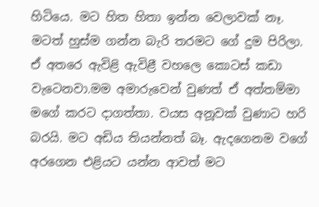හිටියෙ. මට හිත හිතා ඉන්න වෙලාවක් නෑ. මටත් හුස්ම ගන්න බැරි තරමට ගේ දුම පිරිලා. ඒ අතරෙ ඇවිළි ඇවිළී වහලෙ කොටස් කඩා වැටෙනවා.මම අමාරුවෙන් වුණත් ඒ අත්තම්මා මගේ කරට දාගත්තා. වයස අනූවක් වුණාට හරි බරයි. මට අඩිය තියන්නත් බෑ. ඇදගෙනම වගේ අරගෙන එළියට යන්න ආවත් මට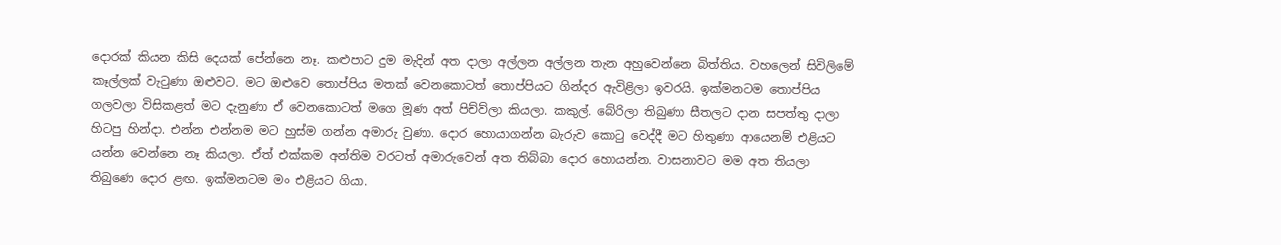දොරක් කියන කිසි දෙයක් පේන්නෙ නෑ. කළුපාට දුම මැදින් අත දාලා අල්ලන අල්ලන තැන අහුවෙන්නෙ බිත්තිය. වහලෙන් සිවිලිමේ කෑල්ලක් වැටුණා ඔළුවට. මට ඔළුවෙ තොප්පිය මතක් වෙනකොටත් තොප්පියට ගින්දර ඇවිළිලා ඉවරයි. ඉක්මනටම තොප්පිය ගලවලා විසිකළත් මට දැනුණා ඒ වෙනකොටත් මගෙ මූණ අත් පිච්ව්ලා කියලා. කකුල්. බේරිලා තිබුණා සීතලට දාන සපත්තු දාලා හිටපු හින්දා. එන්න එන්නම මට හුස්ම ගන්න අමාරු වුණා. දොර හොයාගන්න බැරුව කොටු වෙද්දී මට හිතුණා ආයෙනම් එළියට යන්න වෙන්නෙ නෑ කියලා. ඒත් එක්කම අන්තිම වරටත් අමාරුවෙන් අත තිබ්බා දොර හොයන්න. වාසනාවට මම අත තියලා තිබුණෙ දොර ළඟ. ඉක්මනටම මං එළියට ගියා.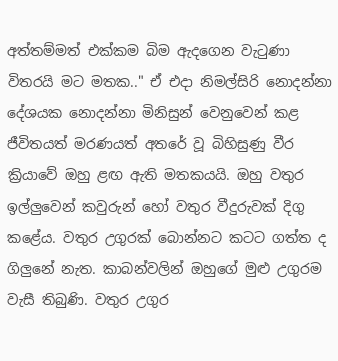අත්තම්මත් එක්කම බිම ඇදගෙන වැටුණා විතරයි මට මතක.." ඒ එදා නිමල්සිරි නොදන්නා දේශයක නොදන්නා මිනිසුන් වෙනුවෙන් කළ ජීවිතයත් මරණයත් අතරේ වූ බිහිසුණු වීර ක්‍රියාවේ ඔහු ළඟ ඇති මතකයයි. ඔහු වතුර ඉල්ලුවෙන් කවුරුන් හෝ වතුර වීදුරුවක් දිගු කළේය. වතුර උගුරක් බොන්නට කටට ගත්‍ත ද ගිලුනේ නැත. කාබන්වලින් ඔහුගේ මුළු උගුරම වැසී තිබුණි. වතුර උගුර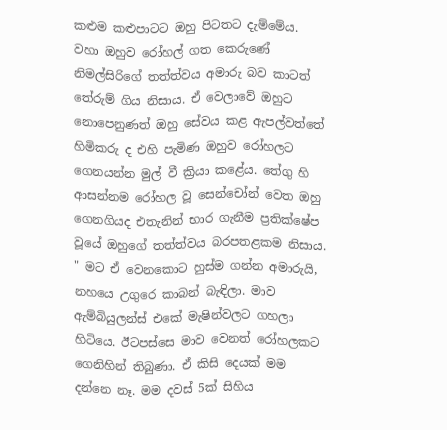කළුම කළුපාටට ඔහු පිටතට දැම්මේය. වහා ඔහුව රෝහල් ගත කෙරුණේ නිමල්සිරිගේ තත්ත්වය අමාරු බව කාටත් තේරුම් ගිය නිසාය. ඒ වෙලාවේ ඔහුට නොපෙනුණත් ඔහු සේවය කළ ඇපල්වත්තේ හිමිකරු ද එහි පැමිණ ඔහුව රෝහලට ගෙනයන්න මුල් වී ක්‍රියා කළේය. තේගු හි ආසන්නම රෝහල වූ සෙන්චෝන් වෙත ඔහු ගෙනගියද එතැනින් භාර ගැනීම ප්‍රතික්ෂේප වූයේ ඔහුගේ තත්ත්වය බරපතළකම නිසාය. " මට ඒ වෙනකොට හුස්ම ගන්න අමාරුයි, නහයෙ උගුරෙ කාබන් බැඳිලා. මාව ඇම්බියුලන්ස් එකේ මැෂින්වලට ගහලා හිටියෙ. ඊටපස්සෙ මාව වෙනත් රෝහලකට ගෙනිහින් තිබුණා. ඒ කිසි දෙයක් මම දන්නෙ නෑ. මම දවස් 5ක් සිහිය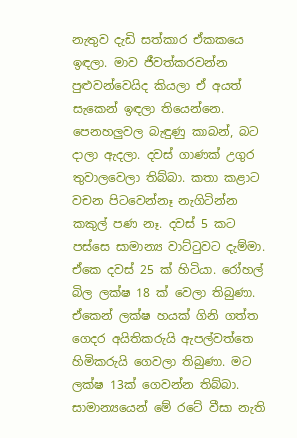නැතුව දැඩි සත්කාර ඒකකයෙ ඉඳලා. මාව ජීවත්කරවන්න පුළුවන්වෙයිද කියලා ඒ අයත් සැකෙන් ඉඳලා තියෙන්නෙ. පෙනහලුවල බැඳුණු කාබන්, බට දාලා ඇදලා. දවස් ගාණක් උගුර තුවාලවෙලා තිබ්බා. කතා කළාට වචන පිටවෙන්නෑ නැගිටින්න කකුල් පණ නෑ. දවස් 5 කට පස්සෙ සාමාන්‍ය වාට්ටුවට දැම්මා. ඒකෙ දවස් 25 ක් හිටියා. රෝහල් බිල ලක්ෂ 18 ක් වෙලා තිබුණා. ඒකෙන් ලක්ෂ හයක් ගිනි ගත්ත ගෙදර අයිතිකරුයි ඇපල්වත්තෙ හිමිකරුයි ගෙවලා තිබුණා. මට ලක්ෂ 13ක් ගෙවන්න තිබ්බා. සාමාන්‍යයෙන් මේ රටේ වීසා නැති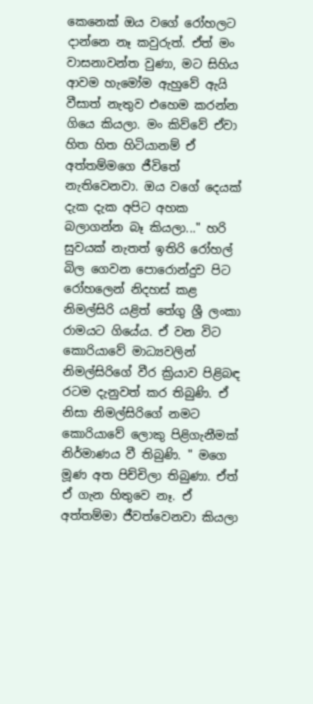කෙනෙක් ඔය වගේ රෝහලට දාන්නෙ නෑ කවුරුත්. ඒත් මං වාසනාවන්ත වුණා, මට සිහිය ආවම හැමෝම ඇහුවේ ඇයි වීසාත් නැතුව එහෙම කරන්න ගියෙ කියලා. මං කිව්වේ ඒවා හිත හිත හිටියානම් ඒ අත්තම්මගෙ ජීවිතේ නැතිවෙනවා. ඔය වගේ දෙයක් දැක දැක අපිට අහක බලාගන්න බෑ කියලා..." හරි සුවයක් නැතත් ඉතිරි රෝහල් බිල ගෙවන පොරොන්දුව පිට රෝහලෙන් නිදහස් කළ නිමල්සිරි යළිත් තේගු ශ්‍රී ලංකා රාමයට ගියේය. ඒ වන විට කොරියාවේ මාධ්‍යවලින් නිමල්සිරිගේ වීර ක්‍රියාව පිළිබඳ රටම දැනුවත් කර තිබුණි. ඒ නිසා නිමල්සිරිගේ නමට කොරියාවේ ලොකු පිළිගැනීමක් නිර්මාණය වී තිබුණි. " මගෙ මූණ අත පිච්චිලා තිබුණා. ඒත් ඒ ගැන හිතුවෙ නෑ. ඒ අත්තම්මා ජීවත්වෙනවා කියලා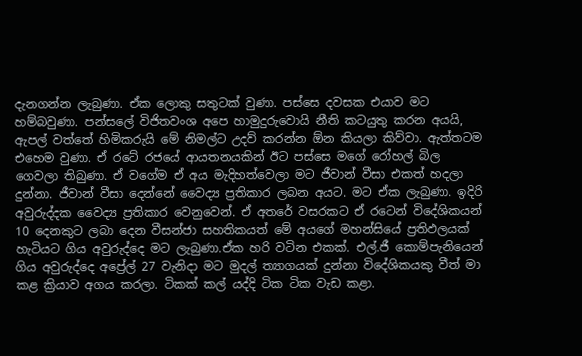දැනගන්න ලැබුණා. ඒක ලොකු සතුටක් වුණා. පස්සෙ දවසක එයාව මට හම්බවුණා. පන්සලේ විජිතවංශ අපෙ හාමුදුරුවොයි නීති කටයුතු කරන අයයි, ඇපල් වත්තේ හිමිකරුයි මේ නිමල්ට උදව් කරන්න ඕන කියලා කිව්වා. ඇත්තටම එහෙම වුණා. ඒ රටේ රජයේ ආයතනයකින් ඊට පස්සෙ මගේ රෝහල් බිල ගෙවලා තිබුණා. ඒ වගේම ඒ අය මැදිහත්වෙලා මට ජීවාන් වීසා එකත් හදලා දුන්නා. ජීවාන් වීසා දෙන්නේ වෛද්‍ය ප්‍රතිකාර ලබන අයට. මට ඒක ලැබුණා. ඉදිරි අවුරුද්දක වෛද්‍ය ප්‍රතිකාර වෙනුවෙන්. ඒ අතරේ වසරකට ඒ රටෙන් විදේශිකයන් 10 දෙනකුට ලබා දෙන වීසන්ජා සහතිකයත් මේ අයගේ මහන්සියේ ප්‍රතිඵලයක් හැටියට ගිය අවුරුද්දෙ මට ලැබුණා.ඒක හරි වටින එකක්. එල්.ජී කොම්පැනියෙන් ගිය අවුරුද්දෙ අප්‍රේල් 27 වැනිදා මට මුදල් ත්‍යාගයක් දුන්නා විදේශිකයකු වීත් මා කළ ක්‍රියාව අගය කරලා. ටිකක් කල් යද්දි ටික ටික වැඩ කළා.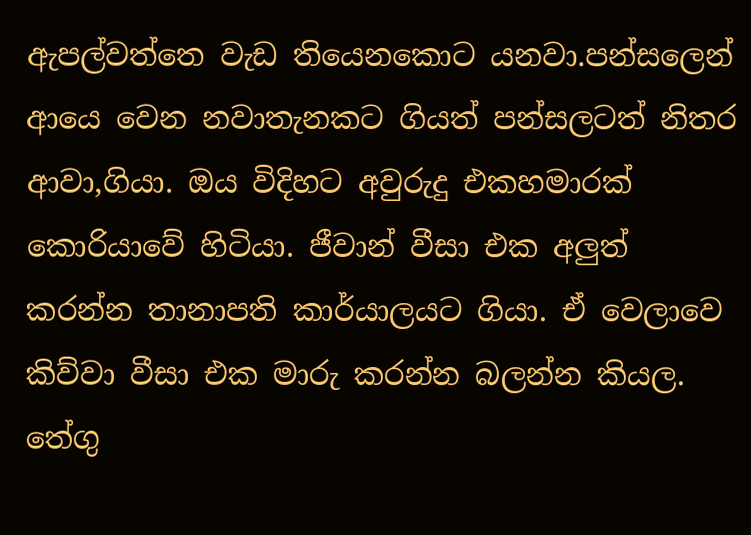ඇපල්වත්තෙ වැඩ තියෙනකොට යනවා.පන්සලෙන් ආයෙ වෙන නවාතැනකට ගියත් පන්සලටත් නිතර ආවා,ගියා. ඔය විදිහට අවුරුදු එකහමාරක් කොරියාවේ හිටියා. ජීවාන් වීසා එක අලුත් කරන්න තානාපති කාර්යාලයට ගියා. ඒ වෙලාවෙ කිව්වා වීසා එක මාරු කරන්න බලන්න කියල. තේගු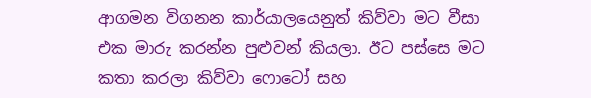ආගමන විගනන කාර්යාලයෙනුත් කිව්වා මට වීසා එක මාරු කරන්න පුළුවන් කියලා. ඊට පස්සෙ මට කතා කරලා කිව්වා ෆොටෝ සහ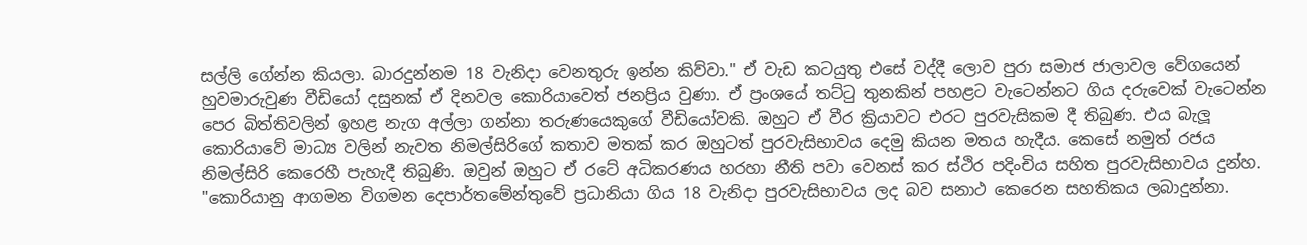සල්ලි ගේන්න කියලා. බාරදුන්නම 18 වැනිදා වෙනතුරු ඉන්න කිව්වා." ඒ වැඩ කටයුතු එසේ වද්දී ලොව පුරා සමාජ ජාලාවල වේගයෙන් හුවමාරුවුණ වීඩියෝ දසුනක් ඒ දිනවල කොරියාවෙත් ජනප්‍රිය වුණා. ඒ ප්‍රංශයේ තට්ටු තුනකින් පහළට වැටෙන්නට ගිය දරුවෙක් වැටෙන්න පෙර බිත්තිවලින් ඉහළ නැග අල්ලා ගන්නා තරුණයෙකුගේ වීඩියෝවකි. ඔහුට ඒ වීර ක්‍රියාවට එරට පුරවැසිකම දී තිබුණ. එය බැලූ කොරියාවේ මාධ්‍ය වලින් නැවත නිමල්සිරිගේ කතාව මතක් කර ඔහුටත් පුරවැසිභාවය දෙමු කියන මතය හැදීය. කෙසේ නමුත් රජය නිමල්සිරි කෙරෙහී පැහැදී තිබුණි. ඔවුන් ඔහුට ඒ රටේ අධිකරණය හරහා නීති පවා වෙනස් කර ස්ථිර පදිංචිය සහිත පුරවැසිභාවය දුන්හ. "කොරියානු ආගමන විගමන දෙපාර්තමේන්තුවේ ප්‍රධානියා ගිය 18 වැනිදා පුරවැසිභාවය ලද බව සනාථ කෙරෙන සහතිකය ලබාදුන්නා.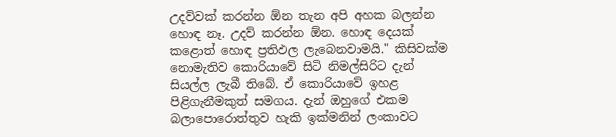උදව්වක් කරන්න ඕන තැන අපි අහක බලන්න හොඳ නෑ. උදව් කරන්න ඕන. හොඳ දෙයක් කළොත් හොඳ ප්‍රතිඵල ලැබෙනවාමයි." කිසිවක්ම නොමැතිව කොරියාවේ සිටි නිමල්සිරිට දැන් සියල්ල ලැබී තිබේ. ඒ කොරියාවේ ඉහළ පිළිගැනීමකුත් සමගය. දැන් ඔහුගේ එකම බලාපොරොත්තුව හැකි ඉක්මනින් ලංකාවට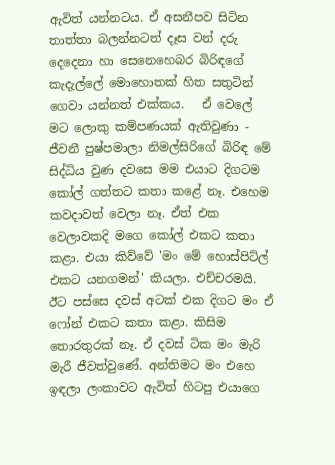ඇවිත් යන්නටය. ඒ අසනීපව සිටින තාත්තා බලන්නටත් දෑස වන් දරු දෙදෙනා හා සෙනෙහෙබර බිරිඳගේ කැදැල්ලේ මොහොතක් හිත සතුටින් ගෙවා යන්නත් එක්කය.   ඒ වෙලේ මට ලොකු කම්පණයක් ඇතිවුණා - ජීවනී පුෂ්පමාලා නිමල්සිරිගේ බිරිඳ මේ සිද්ධිය වුණ දවසෙ මම එයාට දිගටම කෝල් ගත්තට කතා කළේ නෑ. එහෙම කවදාවත් වෙලා නෑ. ඒත් එක වෙලාවකදි මගෙ කෝල් එකට කතා කළා. එයා කිව්වේ 'මං මේ හොස්පිට්ල් එකට යනගමන්' කියලා. එච්චරමයි. ඊට පස්සෙ දවස් අටක් එක දිගට මං ඒ ෆෝන් එකට කතා කළා. කිසිම තොරතුරක් නෑ. ඒ දවස් ටික මං මැරි මැරී ජීවත්වුණේ. අන්තිමට මං එහෙ ඉඳලා ලංකාවට ඇවිත් හිටපු එයාගෙ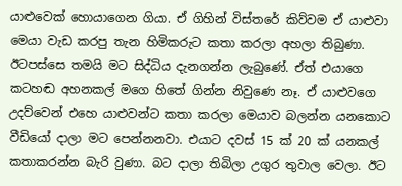යාළුවෙක් හොයාගෙන ගියා. ඒ ගිහින් විස්තරේ කිව්වම ඒ යාළුවා මෙයා වැඩ කරපු තැන හිමිකරුට කතා කරලා අහලා තිබුණා. ඊටපස්සෙ තමයි මට සිද්ධිය දැනගන්න ලැබුණේ. ඒත් එයාගෙ කටහඬ අහනකල් මගෙ හිතේ ගින්න නිවුණෙ නෑ. ඒ යාළුවගෙ උදව්වෙන් එහෙ යාළුවන්ට කතා කරලා මෙයාව බලන්න යනකොට වීඩියෝ දාලා මට පෙන්නනවා. එයාට දවස් 15 ක් 20 ක් යනකල් කතාකරන්න බැරි වුණා. බට දාලා තිබිලා උගුර තුවාල වෙලා. ඊට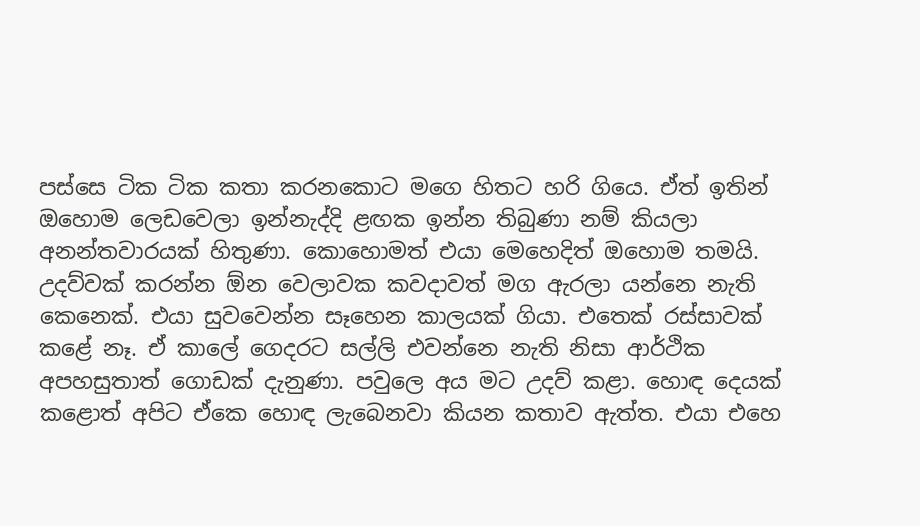පස්සෙ ටික ටික කතා කරනකොට මගෙ හිතට හරි ගියෙ. ඒත් ඉතින් ඔහොම ලෙඩවෙලා ඉන්නැද්දි ළඟක ඉන්න තිබුණා නම් කියලා අනන්තවාරයක් හිතුණා. කොහොමත් එයා මෙහෙදිත් ඔහොම තමයි. උදව්වක් කරන්න ඕන වෙලාවක කවදාවත් මග ඇරලා යන්නෙ නැති කෙනෙක්. එයා සුවවෙන්න සෑහෙන කාලයක් ගියා. එතෙක් රස්සාවක් කළේ නෑ. ඒ කාලේ ගෙදරට සල්ලි එවන්නෙ නැති නිසා ආර්ථික අපහසුතාත් ගොඩක් දැනුණා. පවුලෙ අය මට උදව් කළා. හොඳ දෙයක් කළොත් අපිට ඒකෙ හොඳ ලැබෙනවා කියන කතාව ඇත්ත. එයා එහෙ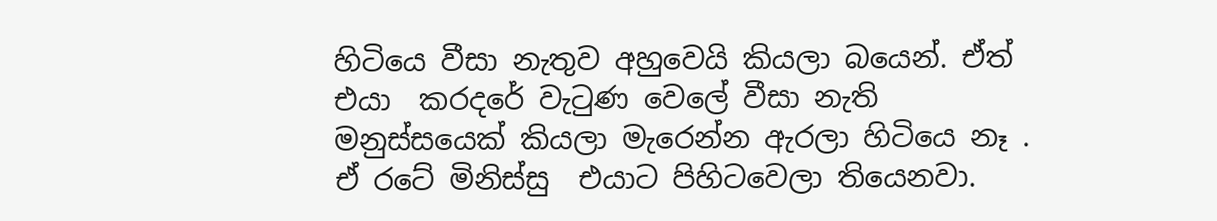හිටියෙ වීසා නැතුව අහුවෙයි කියලා බයෙන්. ඒත් එයා  කරදරේ වැටුණ වෙලේ වීසා නැති මනුස්සයෙක් කියලා මැරෙන්න ඇරලා හිටියෙ නෑ . ඒ රටේ මිනිස්සු  එයාට පිහිටවෙලා තියෙනවා.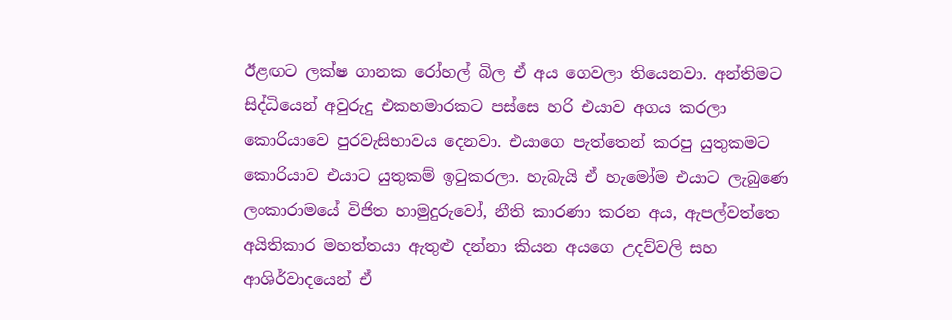ඊළඟට ලක්ෂ ගානක රෝහල් බිල ඒ අය ගෙවලා තියෙනවා. අන්තිමට සිද්ධියෙන් අවුරුදු එකහමාරකට පස්සෙ හරි එයාව අගය කරලා කොරියාවෙ පුරවැසිභාවය දෙනවා. එයාගෙ පැත්තෙන් කරපු යුතුකමට කොරියාව එයාට යුතුකම් ඉටුකරලා. හැබැයි ඒ හැමෝම එයාට ලැබුණෙ ලංකාරාමයේ විජිත හාමුදුරුවෝ, නීති කාරණා කරන අය, ඇපල්වත්තෙ අයිතිකාර මහත්තයා ඇතුළු දන්නා කියන අයගෙ උදව්වලි සහ ආශිර්වාදයෙන් ඒ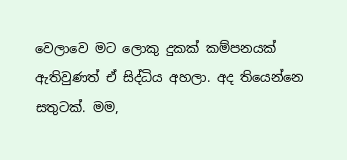වෙලාවෙ මට ලොකු දුකක් කම්පනයක් ඇතිවුණත් ඒ සිද්ධිය අහලා. අද තියෙන්නෙ සතුටක්. මම,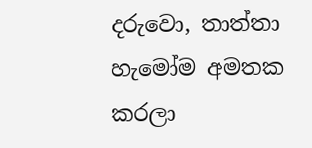දරුවො, තාත්තා හැමෝම අමතක කරලා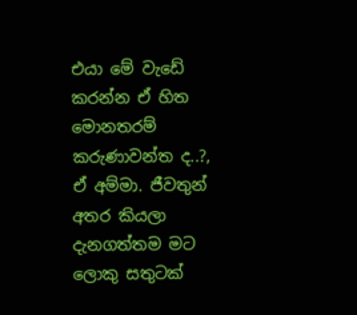එයා මේ වැඩේ කරන්න ඒ හිත මොනතරම් කරුණාවන්ත ද..?, ඒ අම්මා. ජීවතුන් අතර කියලා දැනගත්තම මට ලොකු සතුටක්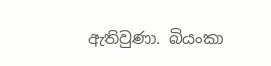ඇතිවුණා. බියංකා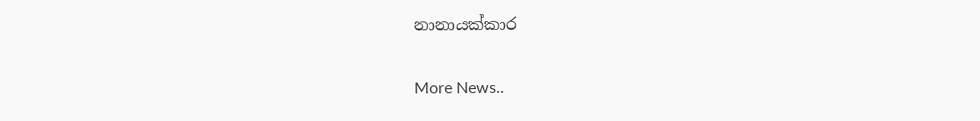නානායක්කාර


More News..